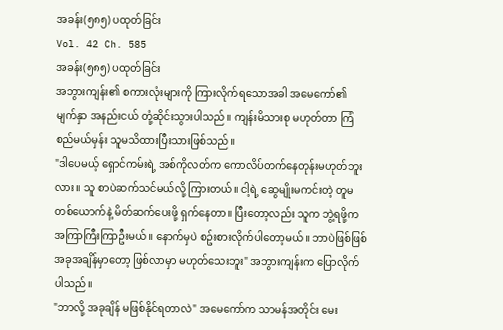အခန်း(၅၈၅) ပထုတ်ခြင်း
Vol. 42 Ch. 585
အခန်း(၅၈၅) ပထုတ်ခြင်း
အဘွားကျန်း၏ စကားလုံးများကို ကြားလိုက်ရသောအခါ အမေကော်၏ မျက်နှာ အနည်းငယ် တုံ့ဆိုင်းသွားပါသည်။ ကျန်းမိသားစု မဟုတ်တာ ကြံစည်မယ်မှန်း သူမသိထားပြီးသားဖြစ်သည်။
"ဒါပေမယ့် ရှောင်ကမ်းရဲ့ အစ်ကိုလတ်က ကောလိပ်တက်နေတုန်းမဟုတ်ဘူးလား။ သူ စာပဲဆက်သင်မယ်လို့ ကြားတယ်။ ငါ့ရဲ့ ဆွေမျိုးမကင်းတဲ့ တူမတစ်ယောက်နဲ့ မိတ်ဆက်ပေးဖို့ ရှက်နေတာ။ ပြီးတော့လည်း သူက ဘွဲ့ရဖို့က အကြာကြီးကြာဦးမယ်။ နောက်မှပဲ စဥ်းစားလိုက်ပါတော့မယ်။ ဘာပဲဖြစ်ဖြစ် အခုအချိန်မှာတော့ ဖြစ်လာမှာ မဟုတ်သေးဘူး" အဘွားကျန်းက ပြောလိုက်ပါသည်။
"ဘာလို့ အခုချိန် မဖြစ်နိုင်ရတာလဲ" အမေကော်က သာမန်အတိုင်း မေး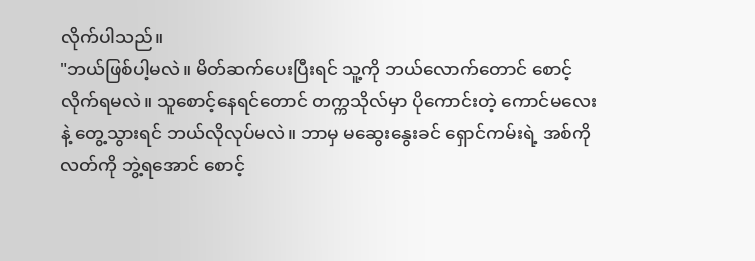လိုက်ပါသည်။
"ဘယ်ဖြစ်ပါ့မလဲ။ မိတ်ဆက်ပေးပြီးရင် သူ့ကို ဘယ်လောက်တောင် စောင့်လိုက်ရမလဲ။ သူစောင့်နေရင်တောင် တက္ကသိုလ်မှာ ပိုကောင်းတဲ့ ကောင်မလေးနဲ့ တွေ့သွားရင် ဘယ်လိုလုပ်မလဲ။ ဘာမှ မဆွေးနွေးခင် ရှောင်ကမ်းရဲ့ အစ်ကိုလတ်ကို ဘွဲ့ရအောင် စောင့်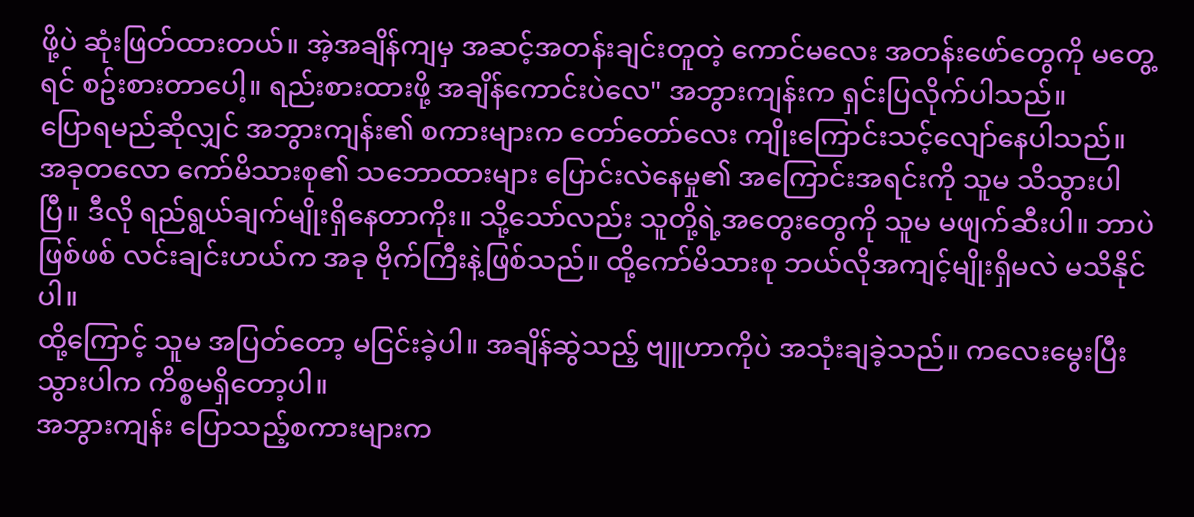ဖို့ပဲ ဆုံးဖြတ်ထားတယ်။ အဲ့အချိန်ကျမှ အဆင့်အတန်းချင်းတူတဲ့ ကောင်မလေး အတန်းဖော်တွေကို မတွေ့ရင် စဥ်းစားတာပေါ့။ ရည်းစားထားဖို့ အချိန်ကောင်းပဲလေ" အဘွားကျန်းက ရှင်းပြလိုက်ပါသည်။
ပြောရမည်ဆိုလျှင် အဘွားကျန်း၏ စကားများက တော်တော်လေး ကျိုးကြောင်းသင့်လျော်နေပါသည်။
အခုတလော ကော်မိသားစု၏ သဘောထားများ ပြောင်းလဲနေမှု၏ အကြောင်းအရင်းကို သူမ သိသွားပါပြီ။ ဒီလို ရည်ရွယ်ချက်မျိုးရှိနေတာကိုး။ သို့သော်လည်း သူတို့ရဲ့အတွေးတွေကို သူမ မဖျက်ဆီးပါ။ ဘာပဲဖြစ်ဖစ် လင်းချင်းဟယ်က အခု ဗိုက်ကြီးနဲ့ဖြစ်သည်။ ထို့ကော်မိသားစု ဘယ်လိုအကျင့်မျိုးရှိမလဲ မသိနိုင်ပါ။
ထို့ကြောင့် သူမ အပြတ်တော့ မငြင်းခဲ့ပါ။ အချိန်ဆွဲသည့် ဗျူဟာကိုပဲ အသုံးချခဲ့သည်။ ကလေးမွေးပြီးသွားပါက ကိစ္စမရှိတော့ပါ။
အဘွားကျန်း ပြောသည့်စကားများက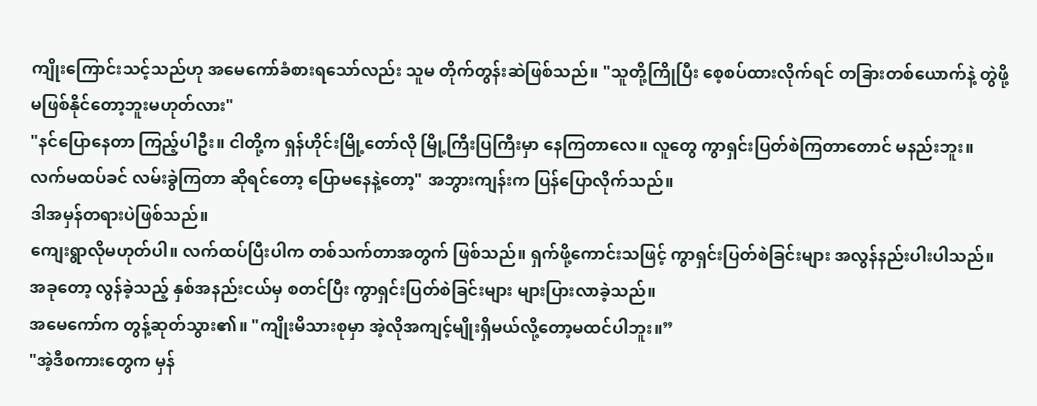ကျိုးကြောင်းသင့်သည်ဟု အမေကော်ခံစားရသော်လည်း သူမ တိုက်တွန်းဆဲဖြစ်သည်။ "သူတို့ကြိုပြီး စေ့စပ်ထားလိုက်ရင် တခြားတစ်ယောက်နဲ့ တွဲဖို့မဖြစ်နိုင်တော့ဘူးမဟုတ်လား"
"နင်ပြောနေတာ ကြည့်ပါဦး။ ငါတို့က ရှန်ဟိုင်းမြို့တော်လို မြို့ကြီးပြကြီးမှာ နေကြတာလေ။ လူတွေ ကွာရှင်းပြတ်စဲကြတာတောင် မနည်းဘူး။ လက်မထပ်ခင် လမ်းခွဲကြတာ ဆိုရင်တော့ ပြောမနေနဲ့တော့" အဘွားကျန်းက ပြန်ပြောလိုက်သည်။
ဒါအမှန်တရားပဲဖြစ်သည်။
ကျေးရွာလိုမဟုတ်ပါ။ လက်ထပ်ပြီးပါက တစ်သက်တာအတွက် ဖြစ်သည်။ ရှက်ဖို့ကောင်းသဖြင့် ကွာရှင်းပြတ်စဲခြင်းများ အလွန်နည်းပါးပါသည်။ အခုတော့ လွန်ခဲ့သည့် နှစ်အနည်းငယ်မှ စတင်ပြီး ကွာရှင်းပြတ်စဲခြင်းများ များပြားလာခဲ့သည်။
အမေကော်က တွန့်ဆုတ်သွား၏။ "ကျိုးမိသားစုမှာ အဲ့လိုအကျင့်မျိုးရှိမယ်လို့တော့မထင်ပါဘူး။”
"အဲ့ဒီစကားတွေက မှန်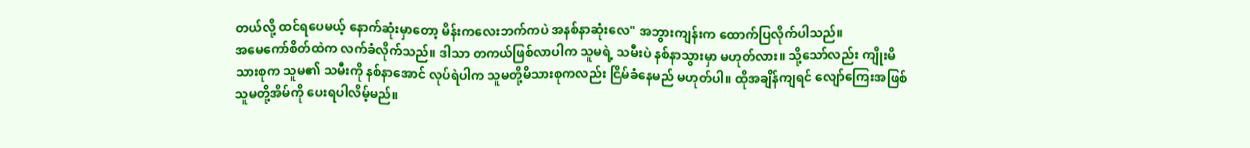တယ်လို့ ထင်ရပေမယ့် နောက်ဆုံးမှာတော့ မိန်းကလေးဘက်ကပဲ အနစ်နာဆုံးလေ" အဘွားကျန်းက ထောက်ပြလိုက်ပါသည်။
အမေကော်စိတ်ထဲက လက်ခံလိုက်သည်။ ဒါသာ တကယ်ဖြစ်လာပါက သူမရဲ့ သမီးပဲ နစ်နာသွားမှာ မဟုတ်လား။ သို့သော်လည်း ကျိုးမိသားစုက သူမ၏ သမီးကို နစ်နာအောင် လုပ်ရဲပါက သူမတို့မိသားစုကလည်း ငြိမ်ခံနေမည် မဟုတ်ပါ။ ထိုအချိန်ကျရင် လျော်ကြေးအဖြစ် သူမတို့အိမ်ကို ပေးရပါလိမ့်မည်။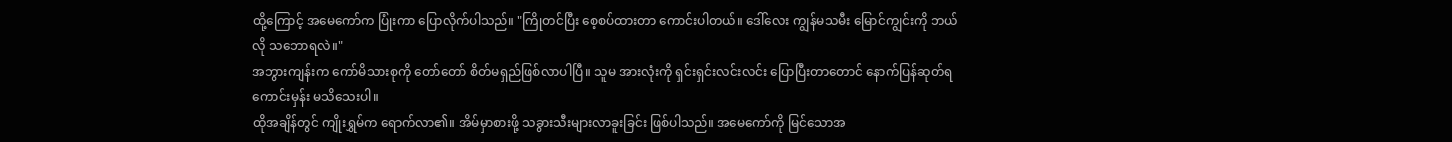ထို့ကြောင့် အမေကော်က ပြုံးကာ ပြောလိုက်ပါသည်။ "ကြိုတင်ပြီး စေ့စပ်ထားတာ ကောင်းပါတယ်။ ဒေါ်လေး ကျွန်မသမီး မြောင်ကျွင်းကို ဘယ်လို သဘောရလဲ။"
အဘွားကျန်းက ကော်မိသားစုကို တော်တော် စိတ်မရှည်ဖြစ်လာပါပြီ။ သူမ အားလုံးကို ရှင်းရှင်းလင်းလင်း ပြောပြီးတာတောင် နောက်ပြန်ဆုတ်ရကောင်းမှန်း မသိသေးပါ။
ထိုအချိန်တွင် ကျိုးရွှမ်က ရောက်လာ၏။ အိမ်မှာစားဖို့ သခွားသီးများလာခူးခြင်း ဖြစ်ပါသည်။ အမေကော်ကို မြင်သောအ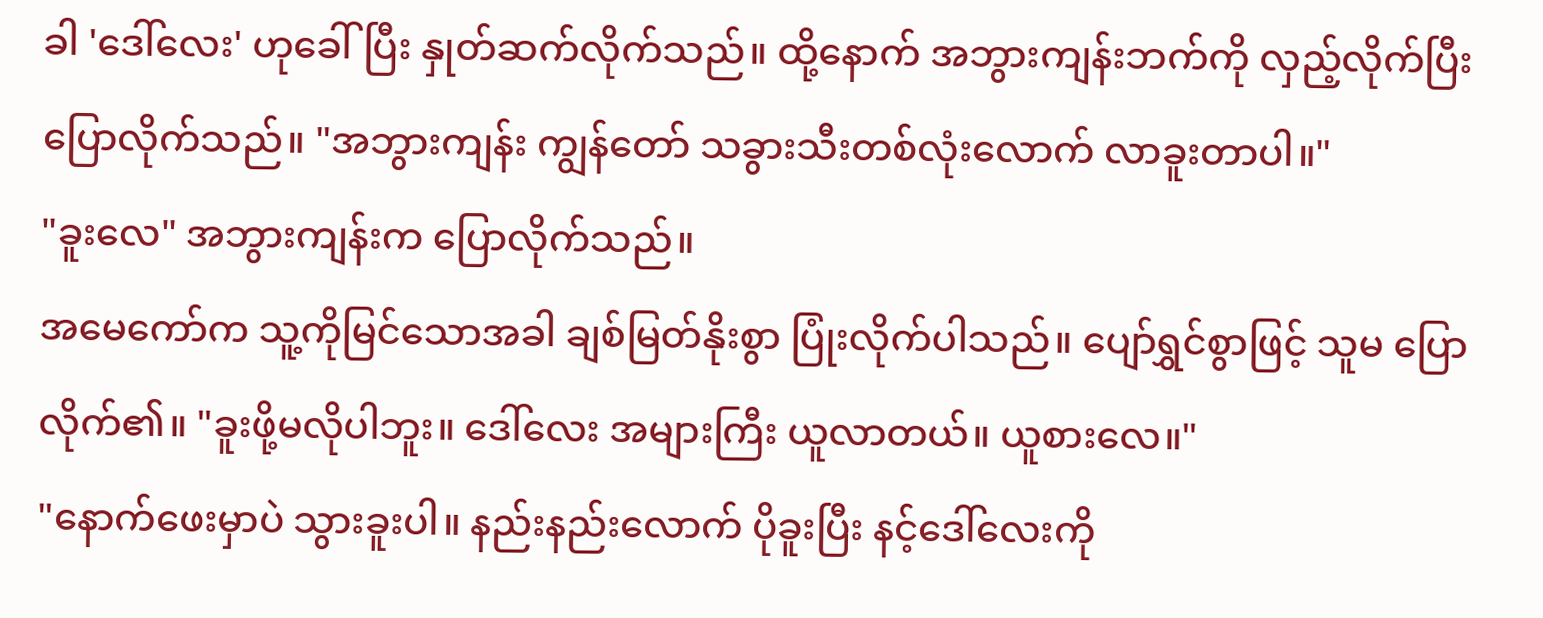ခါ 'ဒေါ်လေး' ဟုခေါ်ပြီး နှုတ်ဆက်လိုက်သည်။ ထို့နောက် အဘွားကျန်းဘက်ကို လှည့်လိုက်ပြီးပြောလိုက်သည်။ "အဘွားကျန်း ကျွန်တော် သခွားသီးတစ်လုံးလောက် လာခူးတာပါ။"
"ခူးလေ" အဘွားကျန်းက ပြောလိုက်သည်။
အမေကော်က သူ့ကိုမြင်သောအခါ ချစ်မြတ်နိုးစွာ ပြုံးလိုက်ပါသည်။ ပျော်ရွှင်စွာဖြင့် သူမ ပြောလိုက်၏။ "ခူးဖို့မလိုပါဘူး။ ဒေါ်လေး အများကြီး ယူလာတယ်။ ယူစားလေ။"
"နောက်ဖေးမှာပဲ သွားခူးပါ။ နည်းနည်းလောက် ပိုခူးပြီး နင့်ဒေါ်လေးကို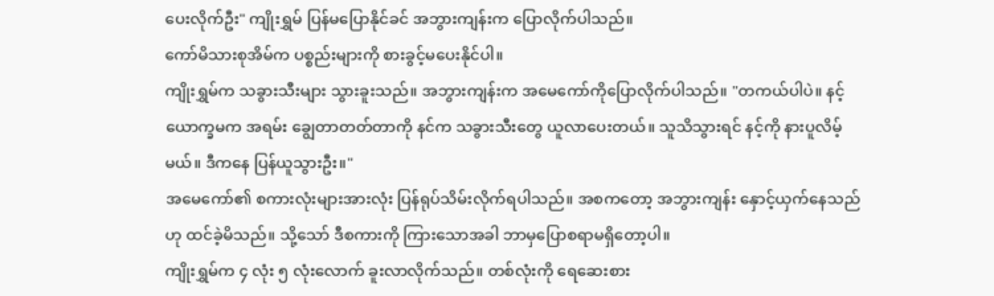ပေးလိုက်ဦး" ကျိုးရွှမ် ပြန်မပြောနိုင်ခင် အဘွားကျန်းက ပြောလိုက်ပါသည်။
ကော်မိသားစုအိမ်က ပစ္စည်းများကို စားခွင့်မပေးနိုင်ပါ။
ကျိုးရွှမ်က သခွားသီးများ သွားခူးသည်။ အဘွားကျန်းက အမေကော်ကိုပြောလိုက်ပါသည်။ "တကယ်ပါပဲ။ နင့်ယောက္ခမက အရမ်း ချွေတာတတ်တာကို နင်က သခွားသီးတွေ ယူလာပေးတယ်။ သူသိသွားရင် နင့်ကို နားပူလိမ့်မယ်။ ဒီကနေ ပြန်ယူသွားဦး။"
အမေကော်၏ စကားလုံးများအားလုံး ပြန်ရုပ်သိမ်းလိုက်ရပါသည်။ အစကတော့ အဘွားကျန်း နှောင့်ယှက်နေသည်ဟု ထင်ခဲ့မိသည်။ သို့သော် ဒီစကားကို ကြားသောအခါ ဘာမှပြောစရာမရှိတော့ပါ။
ကျိုးရွှမ်က ၄ လုံး ၅ လုံးလောက် ခူးလာလိုက်သည်။ တစ်လုံးကို ရေဆေးစား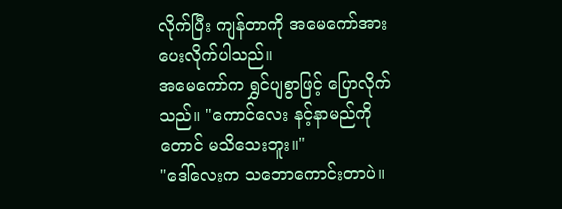လိုက်ပြီး ကျန်တာကို အမေကော်အား ပေးလိုက်ပါသည်။
အမေကော်က ရွှင်ပျစွာဖြင့် ပြောလိုက်သည်။ "ကောင်လေး နင့်နာမည်ကိုတောင် မသိသေးဘူး။"
"ဒေါ်လေးက သဘောကောင်းတာပဲ။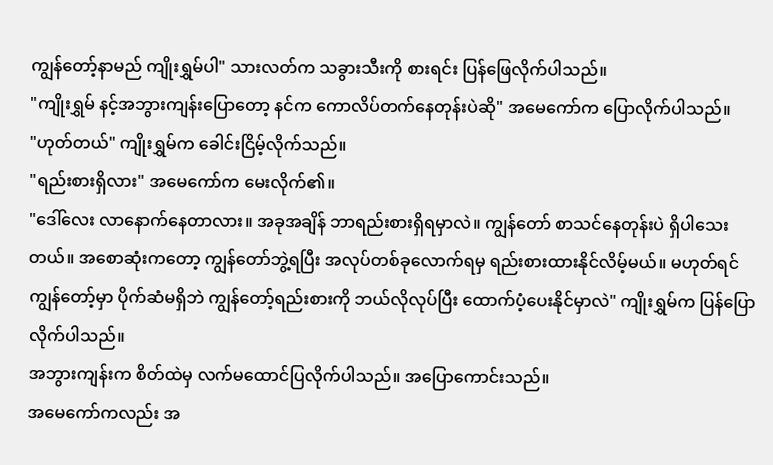ကျွန်တော့်နာမည် ကျိုးရွှမ်ပါ" သားလတ်က သခွားသီးကို စားရင်း ပြန်ဖြေလိုက်ပါသည်။
"ကျိုးရွှမ် နင့်အဘွားကျန်းပြောတော့ နင်က ကောလိပ်တက်နေတုန်းပဲဆို" အမေကော်က ပြောလိုက်ပါသည်။
"ဟုတ်တယ်" ကျိုးရွှမ်က ခေါင်းငြိမ့်လိုက်သည်။
"ရည်းစားရှိလား" အမေကော်က မေးလိုက်၏။
"ဒေါ်လေး လာနောက်နေတာလား။ အခုအချိန် ဘာရည်းစားရှိရမှာလဲ။ ကျွန်တော် စာသင်နေတုန်းပဲ ရှိပါသေးတယ်။ အစောဆုံးကတော့ ကျွန်တော်ဘွဲ့ရပြီး အလုပ်တစ်ခုလောက်ရမှ ရည်းစားထားနိုင်လိမ့်မယ်။ မဟုတ်ရင် ကျွန်တော့်မှာ ပိုက်ဆံမရှိဘဲ ကျွန်တော့်ရည်းစားကို ဘယ်လိုလုပ်ပြီး ထောက်ပံ့ပေးနိုင်မှာလဲ" ကျိုးရွှမ်က ပြန်ပြောလိုက်ပါသည်။
အဘွားကျန်းက စိတ်ထဲမှ လက်မထောင်ပြလိုက်ပါသည်။ အပြောကောင်းသည်။
အမေကော်ကလည်း အ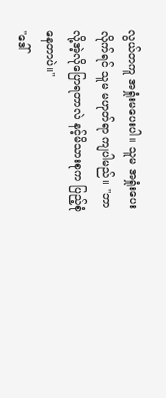လွယ်တကူ အရှုံးမပေးပါ။ သူမ အရှုံးပေးလိုက်ရင် သူမ မဟုတ်ရာ ကျပါမည်။ "ဘာလို့အဲ့လိုပြောရတာလဲ နင့်မိသားစုက ပြည့်စုံနေတာပဲ။"
"ဒေါ်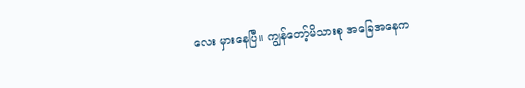လေး မှားနေပြီ။ ကျွန်တော့်မိသားစု အခြေအနေက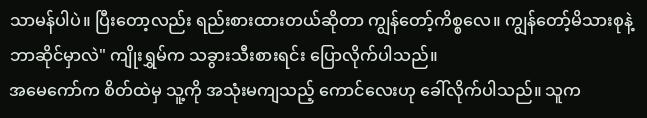သာမန်ပါပဲ။ ပြီးတော့လည်း ရည်းစားထားတယ်ဆိုတာ ကျွန်တော့်ကိစ္စလေ။ ကျွန်တော့်မိသားစုနဲ့ ဘာဆိုင်မှာလဲ" ကျိုးရွှမ်က သခွားသီးစားရင်း ပြောလိုက်ပါသည်။
အမေကော်က စိတ်ထဲမှ သူ့ကို အသုံးမကျသည့် ကောင်လေးဟု ခေါ်လိုက်ပါသည်။ သူက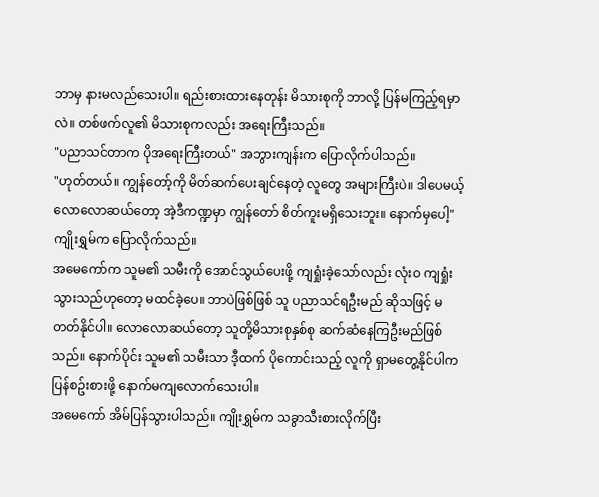ဘာမှ နားမလည်သေးပါ။ ရည်းစားထားနေတုန်း မိသားစုကို ဘာလို့ ပြန်မကြည့်ရမှာလဲ။ တစ်ဖက်လူ၏ မိသားစုကလည်း အရေးကြီးသည်။
"ပညာသင်တာက ပိုအရေးကြီးတယ်" အဘွားကျန်းက ပြောလိုက်ပါသည်။
"ဟုတ်တယ်။ ကျွန်တော့်ကို မိတ်ဆက်ပေးချင်နေတဲ့ လူတွေ အများကြီးပဲ။ ဒါပေမယ့် လောလောဆယ်တော့ အဲ့ဒီကဏ္ဍမှာ ကျွန်တော် စိတ်ကူးမရှိသေးဘူး။ နောက်မှပေါ့" ကျိုးရွှမ်က ပြောလိုက်သည်။
အမေကော်က သူမ၏ သမီးကို အောင်သွယ်ပေးဖို့ ကျရှုံးခဲ့သော်လည်း လုံးဝ ကျရှုံးသွားသည်ဟုတော့ မထင်ခဲ့ပေ။ ဘာပဲဖြစ်ဖြစ် သူ ပညာသင်ရဦးမည် ဆိုသဖြင့် မတတ်နိုင်ပါ။ လောလောဆယ်တော့ သူတို့မိသားစုနှစ်စု ဆက်ဆံနေကြဦးမည်ဖြစ်သည်။ နောက်ပိုင်း သူမ၏ သမီးသာ ဒီ့ထက် ပိုကောင်းသည့် လူကို ရှာမတွေ့နိုင်ပါက ပြန်စဥ်းစားဖို့ နောက်မကျလောက်သေးပါ။
အမေကော် အိမ်ပြန်သွားပါသည်။ ကျိုးရွှမ်က သခွာသီးစားလိုက်ပြီး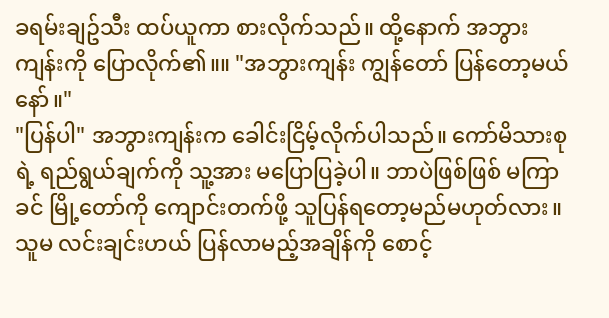ခရမ်းချဥ်သီး ထပ်ယူကာ စားလိုက်သည်။ ထို့နောက် အဘွားကျန်းကို ပြောလိုက်၏။။ "အဘွားကျန်း ကျွန်တော် ပြန်တော့မယ်နော်။"
"ပြန်ပါ" အဘွားကျန်းက ခေါင်းငြိမ့်လိုက်ပါသည်။ ကော်မိသားစုရဲ့ ရည်ရွယ်ချက်ကို သူ့အား မပြောပြခဲ့ပါ။ ဘာပဲဖြစ်ဖြစ် မကြာခင် မြို့တော်ကို ကျောင်းတက်ဖို့ သူပြန်ရတော့မည်မဟုတ်လား။
သူမ လင်းချင်းဟယ် ပြန်လာမည့်အချိန်ကို စောင့်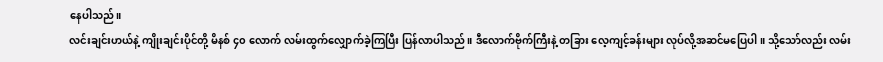နေပါသည်။
လင်းချင်းဟယ်နဲ့ ကျိုးချင်းပိုင်တို့ မိနစ် ၄၀ လောက် လမ်းထွက်လျှောက်ခဲ့ကြပြီး ပြန်လာပါသည်။ ဒီလောက်ဗိုက်ကြီးနဲ့ တခြား လေ့ကျင့်ခန်းများ လုပ်လို့အဆင်မပြေပါ။ သို့သော်လည်း လမ်း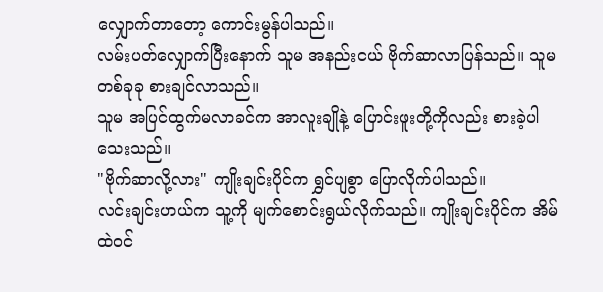လျှောက်တာတော့ ကောင်းမွန်ပါသည်။
လမ်းပတ်လျှောက်ပြီးနောက် သူမ အနည်းငယ် ဗိုက်ဆာလာပြန်သည်။ သူမ တစ်ခုခု စားချင်လာသည်။
သူမ အပြင်ထွက်မလာခင်က အာလူးချိုနဲ့ ပြောင်းဖူးတို့ကိုလည်း စားခဲ့ပါသေးသည်။
"ဗိုက်ဆာလို့လား" ကျိုးချင်းပိုင်က ရွှင်ပျစွာ ပြောလိုက်ပါသည်။
လင်းချင်းဟယ်က သူ့ကို မျက်စောင်းရွယ်လိုက်သည်။ ကျိုးချင်းပိုင်က အိမ်ထဲဝင်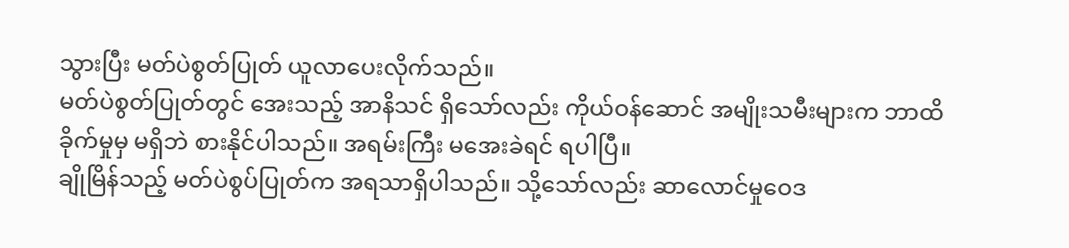သွားပြီး မတ်ပဲစွတ်ပြုတ် ယူလာပေးလိုက်သည်။
မတ်ပဲစွတ်ပြုတ်တွင် အေးသည့် အာနိသင် ရှိသော်လည်း ကိုယ်ဝန်ဆောင် အမျိုးသမီးများက ဘာထိခိုက်မှုမှ မရှိဘဲ စားနိုင်ပါသည်။ အရမ်းကြီး မအေးခဲရင် ရပါပြီ။
ချိုမြိန်သည့် မတ်ပဲစွပ်ပြုတ်က အရသာရှိပါသည်။ သို့သော်လည်း ဆာလောင်မှုဝေဒ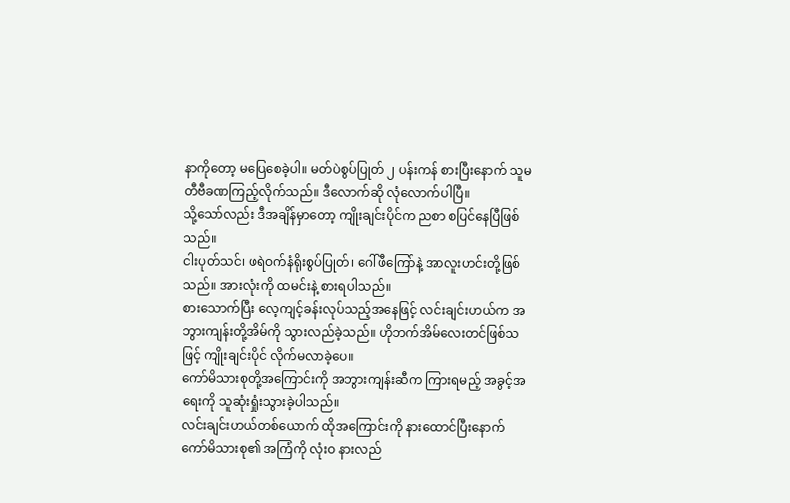နာကိုတော့ မပြေစေခဲ့ပါ။ မတ်ပဲစွပ်ပြုတ် ၂ ပန်းကန် စားပြီးနောက် သူမ တီဗီခဏကြည့်လိုက်သည်။ ဒီလောက်ဆို လုံလောက်ပါပြီ။
သို့သော်လည်း ဒီအချိန်မှာတော့ ကျိုးချင်းပိုင်က ညစာ စပြင်နေပြီဖြစ်သည်။
ငါးပုတ်သင်၊ ဖရဲဝက်နံရိုးစွပ်ပြုတ်၊ ဂေါ်ဖီကြော်နဲ့ အာလူးဟင်းတို့ဖြစ်သည်။ အားလုံးကို ထမင်းနဲ့ စားရပါသည်။
စားသောက်ပြီး လေ့ကျင့်ခန်းလုပ်သည့်အနေဖြင့် လင်းချင်းဟယ်က အဘွားကျန်းတို့အိမ်ကို သွားလည်ခဲ့သည်။ ဟိုဘက်အိမ်လေးတင်ဖြစ်သဖြင့် ကျိုးချင်းပိုင် လိုက်မလာခဲ့ပေ။
ကော်မိသားစုတို့အကြောင်းကို အဘွားကျန်းဆီက ကြားရမည့် အခွင့်အရေးကို သူဆုံးရှုံးသွားခဲ့ပါသည်။
လင်းချင်းဟယ်တစ်ယောက် ထိုအကြောင်းကို နားထောင်ပြီးနောက် ကော်မိသားစု၏ အကြံကို လုံးဝ နားလည်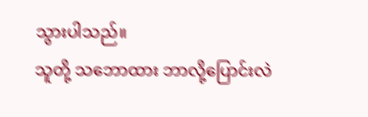သွားပါသည်။
သူတို့ သဘောထား ဘာလို့ပြောင်းလဲ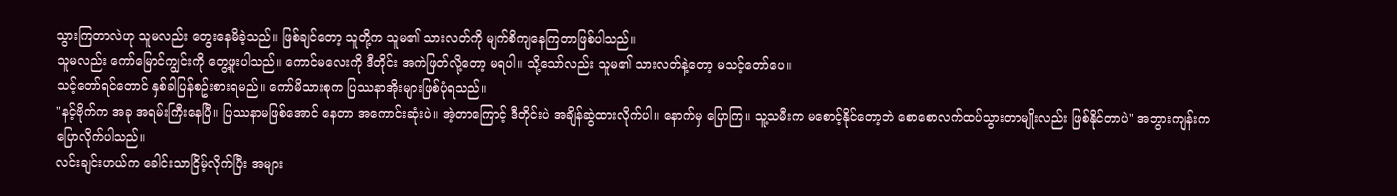သွားကြတာလဲဟု သူမလည်း တွေးနေမိခဲ့သည်။ ဖြစ်ချင်တော့ သူတို့က သူမ၏ သားလတ်ကို မျက်စိကျနေကြတာဖြစ်ပါသည်။
သူမလည်း ကော်မြောင်ကျွင်းကို တွေ့ဖူးပါသည်။ ကောင်မလေးကို ဒီတိုင်း အကဲဖြတ်လို့တော့ မရပါ။ သို့သော်လည်း သူမ၏ သားလတ်နဲ့တော့ မသင့်တော်ပေ။
သင့်တော်ရင်တောင် နှစ်ခါပြန်စဥ်းစားရမည်။ ကော်မိသားစုက ပြဿနာအိုးများဖြစ်ပုံရသည်။
"နင့်ဗိုက်က အခု အရမ်းကြီးနေပြီ။ ပြဿနာမဖြစ်အောင် နေတာ အကောင်းဆုံးပဲ။ အဲ့တာကြောင့် ဒီတိုင်းပဲ အချိန်ဆွဲထားလိုက်ပါ။ နောက်မှ ပြောကြ။ သူ့သမီးက မစောင့်နိုင်တော့ဘဲ စောစောလက်ထပ်သွားတာမျိုးလည်း ဖြစ်နိုင်တာပဲ" အဘွားကျန်းက ပြောလိုက်ပါသည်။
လင်းချင်းဟယ်က ခေါင်းသာငြိမ့်လိုက်ပြီး အများ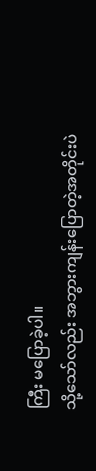ကြီး မပြောခဲ့ပါ။
သို့သော်လည်း အဘွားကျန်းပြောတဲ့အတိုင်းပဲ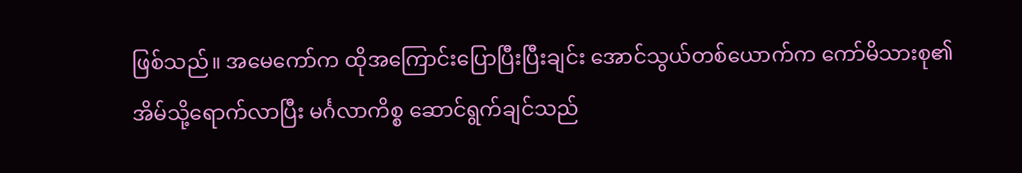ဖြစ်သည်။ အမေကော်က ထိုအကြောင်းပြောပြီးပြီးချင်း အောင်သွယ်တစ်ယောက်က ကော်မိသားစု၏ အိမ်သို့ရောက်လာပြီး မင်္ဂလာကိစ္စ ဆောင်ရွက်ချင်သည်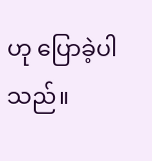ဟု ပြောခဲ့ပါသည်။